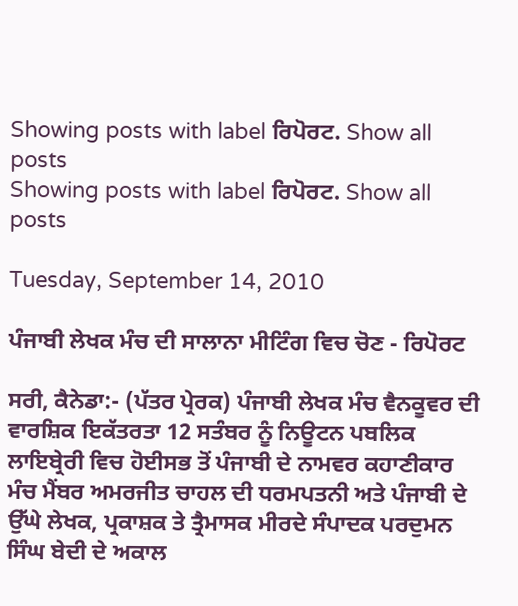Showing posts with label ਰਿਪੋਰਟ. Show all posts
Showing posts with label ਰਿਪੋਰਟ. Show all posts

Tuesday, September 14, 2010

ਪੰਜਾਬੀ ਲੇਖਕ ਮੰਚ ਦੀ ਸਾਲਾਨਾ ਮੀਟਿੰਗ ਵਿਚ ਚੋਣ - ਰਿਪੋਰਟ

ਸਰੀ, ਕੈਨੇਡਾ:- (ਪੱਤਰ ਪ੍ਰੇਰਕ) ਪੰਜਾਬੀ ਲੇਖਕ ਮੰਚ ਵੈਨਕੂਵਰ ਦੀ ਵਾਰਸ਼ਿਕ ਇਕੱਤਰਤਾ 12 ਸਤੰਬਰ ਨੂੰ ਨਿਊਟਨ ਪਬਲਿਕ ਲਾਇਬ੍ਰੇਰੀ ਵਿਚ ਹੋਈਸਭ ਤੋਂ ਪੰਜਾਬੀ ਦੇ ਨਾਮਵਰ ਕਹਾਣੀਕਾਰ ਮੰਚ ਮੈਂਬਰ ਅਮਰਜੀਤ ਚਾਹਲ ਦੀ ਧਰਮਪਤਨੀ ਅਤੇ ਪੰਜਾਬੀ ਦੇ ਉੱਘੇ ਲੇਖਕ, ਪ੍ਰਕਾਸ਼ਕ ਤੇ ਤ੍ਰੈਮਾਸਕ ਮੀਰਦੇ ਸੰਪਾਦਕ ਪਰਦੁਮਨ ਸਿੰਘ ਬੇਦੀ ਦੇ ਅਕਾਲ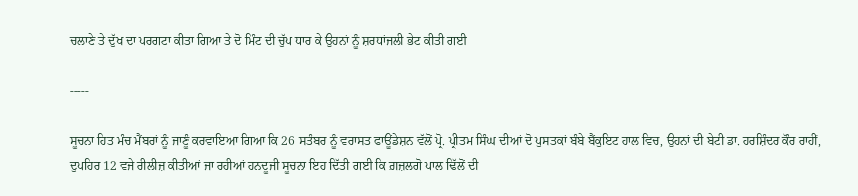ਚਲਾਣੇ ਤੇ ਦੁੱਖ ਦਾ ਪਰਗਟਾ ਕੀਤਾ ਗਿਆ ਤੇ ਦੋ ਮਿੰਟ ਦੀ ਚੁੱਪ ਧਾਰ ਕੇ ਉਹਨਾਂ ਨੂੰ ਸ਼ਰਧਾਂਜਲੀ ਭੇਟ ਕੀਤੀ ਗਈ

-----

ਸੂਚਨਾ ਹਿਤ ਮੰਚ ਮੈਂਬਰਾਂ ਨੂੰ ਜਾਣੂੰ ਕਰਵਾਇਆ ਗਿਆ ਕਿ 26 ਸਤੰਬਰ ਨੂੰ ਵਰਾਸਤ ਫਾਊਂਡੇਸ਼ਨ ਵੱਲੋਂ ਪ੍ਰੋ. ਪ੍ਰੀਤਮ ਸਿੰਘ ਦੀਆਂ ਦੋ ਪੁਸਤਕਾਂ ਬੰਬੇ ਬੈਂਕੁਇਟ ਹਾਲ ਵਿਚ, ਉਹਨਾਂ ਦੀ ਬੇਟੀ ਡਾ. ਹਰਸ਼ਿੰਦਰ ਕੌਰ ਰਾਹੀਂ, ਦੁਪਹਿਰ 12 ਵਜੇ ਰੀਲੀਜ਼ ਕੀਤੀਆਂ ਜਾ ਰਹੀਆਂ ਹਨਦੂਜੀ ਸੂਚਨਾ ਇਹ ਦਿੱਤੀ ਗਈ ਕਿ ਗ਼ਜ਼ਲਗੋ ਪਾਲ ਢਿੱਲੋਂ ਦੀ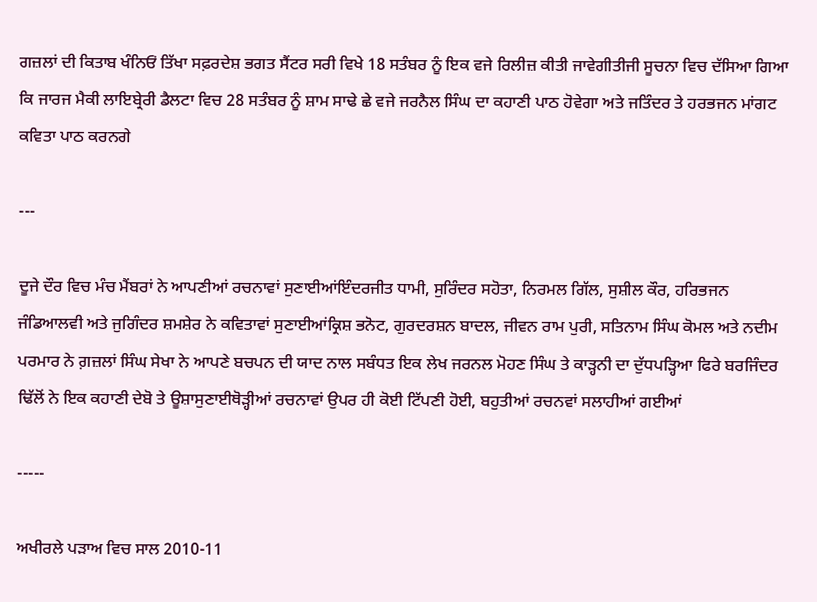ਗਜ਼ਲਾਂ ਦੀ ਕਿਤਾਬ ਖੰਨਿਓਂ ਤਿੱਖਾ ਸਫ਼ਰਦੇਸ਼ ਭਗਤ ਸੈਂਟਰ ਸਰੀ ਵਿਖੇ 18 ਸਤੰਬਰ ਨੂੰ ਇਕ ਵਜੇ ਰਿਲੀਜ਼ ਕੀਤੀ ਜਾਵੇਗੀਤੀਜੀ ਸੂਚਨਾ ਵਿਚ ਦੱਸਿਆ ਗਿਆ ਕਿ ਜਾਰਜ ਮੈਕੀ ਲਾਇਬ੍ਰੇਰੀ ਡੈਲਟਾ ਵਿਚ 28 ਸਤੰਬਰ ਨੂੰ ਸ਼ਾਮ ਸਾਢੇ ਛੇ ਵਜੇ ਜਰਨੈਲ ਸਿੰਘ ਦਾ ਕਹਾਣੀ ਪਾਠ ਹੋਵੇਗਾ ਅਤੇ ਜਤਿੰਦਰ ਤੇ ਹਰਭਜਨ ਮਾਂਗਟ ਕਵਿਤਾ ਪਾਠ ਕਰਨਗੇ

---

ਦੂਜੇ ਦੌਰ ਵਿਚ ਮੰਚ ਮੈਂਬਰਾਂ ਨੇ ਆਪਣੀਆਂ ਰਚਨਾਵਾਂ ਸੁਣਾਈਆਂਇੰਦਰਜੀਤ ਧਾਮੀ, ਸੁਰਿੰਦਰ ਸਹੋਤਾ, ਨਿਰਮਲ ਗਿੱਲ, ਸੁਸ਼ੀਲ ਕੌਰ, ਹਰਿਭਜਨ ਜੰਡਿਆਲਵੀ ਅਤੇ ਜੁਗਿੰਦਰ ਸ਼ਮਸ਼ੇਰ ਨੇ ਕਵਿਤਾਵਾਂ ਸੁਣਾਈਆਂਕ੍ਰਿਸ਼ ਭਨੋਟ, ਗੁਰਦਰਸ਼ਨ ਬਾਦਲ, ਜੀਵਨ ਰਾਮ ਪੁਰੀ, ਸਤਿਨਾਮ ਸਿੰਘ ਕੋਮਲ ਅਤੇ ਨਦੀਮ ਪਰਮਾਰ ਨੇ ਗ਼ਜ਼ਲਾਂ ਸਿੰਘ ਸੇਖਾ ਨੇ ਆਪਣੇ ਬਚਪਨ ਦੀ ਯਾਦ ਨਾਲ ਸਬੰਧਤ ਇਕ ਲੇਖ ਜਰਨਲ ਮੋਹਣ ਸਿੰਘ ਤੇ ਕਾੜ੍ਹਨੀ ਦਾ ਦੁੱਧਪੜ੍ਹਿਆ ਫਿਰੇ ਬਰਜਿੰਦਰ ਢਿੱਲੋਂ ਨੇ ਇਕ ਕਹਾਣੀ ਦੇਬੋ ਤੇ ਊਸ਼ਾਸੁਣਾਈਥੋੜ੍ਹੀਆਂ ਰਚਨਾਵਾਂ ਉਪਰ ਹੀ ਕੋਈ ਟਿੱਪਣੀ ਹੋਈ, ਬਹੁਤੀਆਂ ਰਚਨਵਾਂ ਸਲਾਹੀਆਂ ਗਈਆਂ

-----

ਅਖੀਰਲੇ ਪੜਾਅ ਵਿਚ ਸਾਲ 2010-11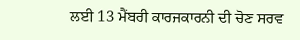ਲਈ 13 ਮੈਂਬਰੀ ਕਾਰਜਕਾਰਨੀ ਦੀ ਚੋਣ ਸਰਵ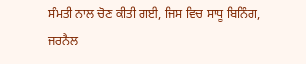ਸੰਮਤੀ ਨਾਲ ਚੋਣ ਕੀਤੀ ਗਈ, ਜਿਸ ਵਿਚ ਸਾਧੂ ਬਿਨਿੰਗ, ਜਰਨੈਲ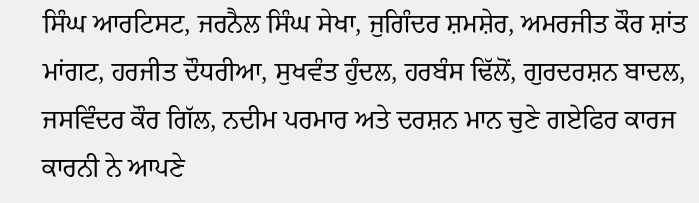ਸਿੰਘ ਆਰਟਿਸਟ, ਜਰਨੈਲ ਸਿੰਘ ਸੇਖਾ, ਜੁਗਿੰਦਰ ਸ਼ਮਸ਼ੇਰ, ਅਮਰਜੀਤ ਕੌਰ ਸ਼ਾਂਤ ਮਾਂਗਟ, ਹਰਜੀਤ ਦੌਧਰੀਆ, ਸੁਖਵੰਤ ਹੁੰਦਲ, ਹਰਬੰਸ ਢਿੱਲੋਂ, ਗੁਰਦਰਸ਼ਨ ਬਾਦਲ, ਜਸਵਿੰਦਰ ਕੌਰ ਗਿੱਲ, ਨਦੀਮ ਪਰਮਾਰ ਅਤੇ ਦਰਸ਼ਨ ਮਾਨ ਚੁਣੇ ਗਏਫਿਰ ਕਾਰਜ ਕਾਰਨੀ ਨੇ ਆਪਣੇ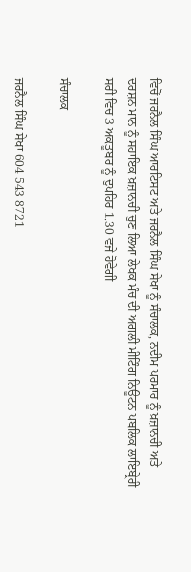ਵਿਚੋਂ ਜਰਨੈਲ ਸਿੰਘ ਆਰਟਿਸਟ ਅਤੇ ਜਰਨੈਲ ਸਿੰਘ ਸੇਖਾ ਨੂੰ ਸੰਚਾਲਕ, ਨਦੀਮ ਪਰਮਾਰ ਨੂੰ ਖ਼ਜ਼ਾਨਚੀ ਅਤੇ ਦਰਸ਼ਨ ਮਾਨ ਨੂੰ ਸਹਾਇਕ ਖ਼ਜ਼ਾਨਚੀ ਚੁਣ ਲਿਆ ਲੇਖਕ ਮੰਚ ਦੀ ਅਗਲੀ ਮੀਟਿੰਗ ਨਿਊਟਨ ਪਬਲਿਕ ਲਾਇਬ੍ਰੇਰੀ ਸਰੀ ਵਿਚ 3 ਅਕਤੂਬਰ ਨੂੰ ਦੁਪਹਿਰ 1.30 ਵਜੇ ਹੋਵੇਗੀ

ਸੰਚਾਲਕ

ਜਰਨੈਲ ਸਿੰਘ ਸੇਖਾ 604 543 8721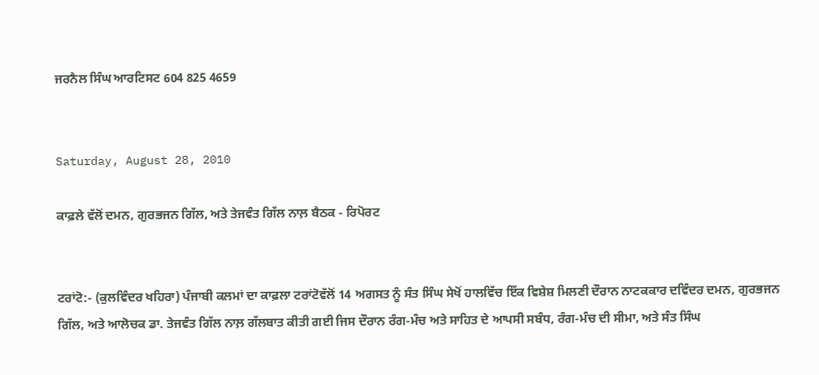ਜਰਨੈਲ ਸਿੰਘ ਆਰਟਿਸਟ 604 825 4659


Saturday, August 28, 2010

ਕਾਫ਼ਲੇ ਵੱਲੋਂ ਦਮਨ, ਗੁਰਭਜਨ ਗਿੱਲ, ਅਤੇ ਤੇਜਵੰਤ ਗਿੱਲ ਨਾਲ਼ ਬੈਠਕ - ਰਿਪੋਰਟ


ਟਰਾਂਟੋ:- (ਕੁਲਵਿੰਦਰ ਖਹਿਰਾ) ਪੰਜਾਬੀ ਕਲਮਾਂ ਦਾ ਕਾਫ਼ਲਾ ਟਰਾਂਟੋਵੱਲੋਂ 14 ਅਗਸਤ ਨੂੰ ਸੰਤ ਸਿੰਘ ਸੇਖੋਂ ਹਾਲਵਿੱਚ ਇੱਕ ਵਿਸ਼ੇਸ਼ ਮਿਲਣੀ ਦੌਰਾਨ ਨਾਟਕਕਾਰ ਦਵਿੰਦਰ ਦਮਨ, ਗੁਰਭਜਨ ਗਿੱਲ, ਅਤੇ ਆਲੋਚਕ ਡਾ. ਤੇਜਵੰਤ ਗਿੱਲ ਨਾਲ਼ ਗੱਲਬਾਤ ਕੀਤੀ ਗਈ ਜਿਸ ਦੌਰਾਨ ਰੰਗ-ਮੰਚ ਅਤੇ ਸਾਹਿਤ ਦੇ ਆਪਸੀ ਸਬੰਧ, ਰੰਗ-ਮੰਚ ਦੀ ਸੀਮਾ, ਅਤੇ ਸੰਤ ਸਿੰਘ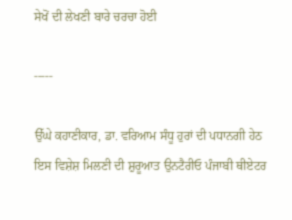ਸੇਖੋਂ ਦੀ ਲੇਖਣੀ ਬਾਰੇ ਚਰਚਾ ਹੋਈ

-----

ਉੱਘੇ ਕਹਾਣੀਕਾਰ, ਡਾ. ਵਰਿਆਮ ਸੰਧੂ ਹੁਰਾਂ ਦੀ ਪਧਾਨਗੀ ਹੇਠ ਇਸ ਵਿਸ਼ੇਸ਼ ਮਿਲਣੀ ਦੀ ਸ਼ੁਰੂਆਤ ਉਨਟੈਰੀਓ ਪੰਜਾਬੀ ਥੀਏਟਰ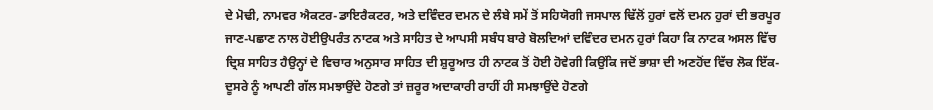ਦੇ ਮੋਢੀ, ਨਾਮਵਰ ਐਕਟਰ-ਡਾਇਰੈਕਟਰ, ਅਤੇ ਦਵਿੰਦਰ ਦਮਨ ਦੇ ਲੰਬੇ ਸਮੇਂ ਤੋਂ ਸਹਿਯੋਗੀ ਜਸਪਾਲ ਢਿੱਲੋਂ ਹੁਰਾਂ ਵਲੋਂ ਦਮਨ ਹੁਰਾਂ ਦੀ ਭਰਪੂਰ ਜਾਣ-ਪਛਾਣ ਨਾਲ ਹੋਈਉਪਰੰਤ ਨਾਟਕ ਅਤੇ ਸਾਹਿਤ ਦੇ ਆਪਸੀ ਸਬੰਧ ਬਾਰੇ ਬੋਲਦਿਆਂ ਦਵਿੰਦਰ ਦਮਨ ਹੁਰਾਂ ਕਿਹਾ ਕਿ ਨਾਟਕ ਅਸਲ ਵਿੱਚ ਦ੍ਰਿਸ਼ ਸਾਹਿਤ ਹੈਉਨ੍ਹਾਂ ਦੇ ਵਿਚਾਰ ਅਨੁਸਾਰ ਸਾਹਿਤ ਦੀ ਸ਼ੁਰੂਆਤ ਹੀ ਨਾਟਕ ਤੋਂ ਹੋਈ ਹੋਵੇਗੀ ਕਿਉਂਕਿ ਜਦੋਂ ਭਾਸ਼ਾ ਦੀ ਅਣਹੋਂਦ ਵਿੱਚ ਲੋਕ ਇੱਕ-ਦੂਸਰੇ ਨੂੰ ਆਪਣੀ ਗੱਲ ਸਮਝਾਉਂਦੇ ਹੋਣਗੇ ਤਾਂ ਜ਼ਰੂਰ ਅਦਾਕਾਰੀ ਰਾਹੀਂ ਹੀ ਸਮਝਾਉਂਦੇ ਹੋਣਗੇ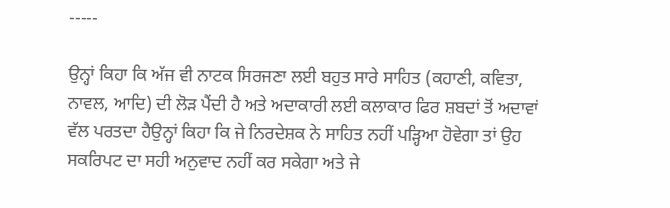-----

ਉਨ੍ਹਾਂ ਕਿਹਾ ਕਿ ਅੱਜ ਵੀ ਨਾਟਕ ਸਿਰਜਣਾ ਲਈ ਬਹੁਤ ਸਾਰੇ ਸਾਹਿਤ (ਕਹਾਣੀ, ਕਵਿਤਾ, ਨਾਵਲ, ਆਦਿ) ਦੀ ਲੋੜ ਪੈਂਦੀ ਹੈ ਅਤੇ ਅਦਾਕਾਰੀ ਲਈ ਕਲਾਕਾਰ ਫਿਰ ਸ਼ਬਦਾਂ ਤੋਂ ਅਦਾਵਾਂ ਵੱਲ ਪਰਤਦਾ ਹੈਉਨ੍ਹਾਂ ਕਿਹਾ ਕਿ ਜੇ ਨਿਰਦੇਸ਼ਕ ਨੇ ਸਾਹਿਤ ਨਹੀਂ ਪੜ੍ਹਿਆ ਹੋਵੇਗਾ ਤਾਂ ਉਹ ਸਕਰਿਪਟ ਦਾ ਸਹੀ ਅਨੁਵਾਦ ਨਹੀਂ ਕਰ ਸਕੇਗਾ ਅਤੇ ਜੇ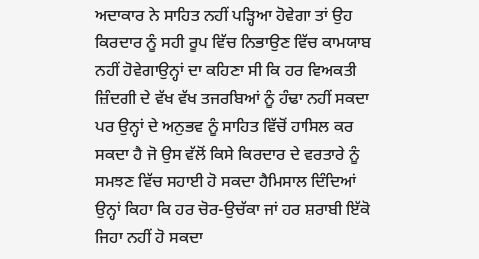ਅਦਾਕਾਰ ਨੇ ਸਾਹਿਤ ਨਹੀਂ ਪੜ੍ਹਿਆ ਹੋਵੇਗਾ ਤਾਂ ਉਹ ਕਿਰਦਾਰ ਨੂੰ ਸਹੀ ਰੂਪ ਵਿੱਚ ਨਿਭਾਉਣ ਵਿੱਚ ਕਾਮਯਾਬ ਨਹੀਂ ਹੋਵੇਗਾਉਨ੍ਹਾਂ ਦਾ ਕਹਿਣਾ ਸੀ ਕਿ ਹਰ ਵਿਅਕਤੀ ਜ਼ਿੰਦਗੀ ਦੇ ਵੱਖ ਵੱਖ ਤਜਰਬਿਆਂ ਨੂੰ ਹੰਢਾ ਨਹੀਂ ਸਕਦਾ ਪਰ ਉਨ੍ਹਾਂ ਦੇ ਅਨੁਭਵ ਨੂੰ ਸਾਹਿਤ ਵਿੱਚੋਂ ਹਾਸਿਲ ਕਰ ਸਕਦਾ ਹੈ ਜੋ ਉਸ ਵੱਲੋਂ ਕਿਸੇ ਕਿਰਦਾਰ ਦੇ ਵਰਤਾਰੇ ਨੂੰ ਸਮਝਣ ਵਿੱਚ ਸਹਾਈ ਹੋ ਸਕਦਾ ਹੈਮਿਸਾਲ ਦਿੰਦਿਆਂ ਉਨ੍ਹਾਂ ਕਿਹਾ ਕਿ ਹਰ ਚੋਰ-ਉਚੱਕਾ ਜਾਂ ਹਰ ਸ਼ਰਾਬੀ ਇੱਕੋ ਜਿਹਾ ਨਹੀਂ ਹੋ ਸਕਦਾ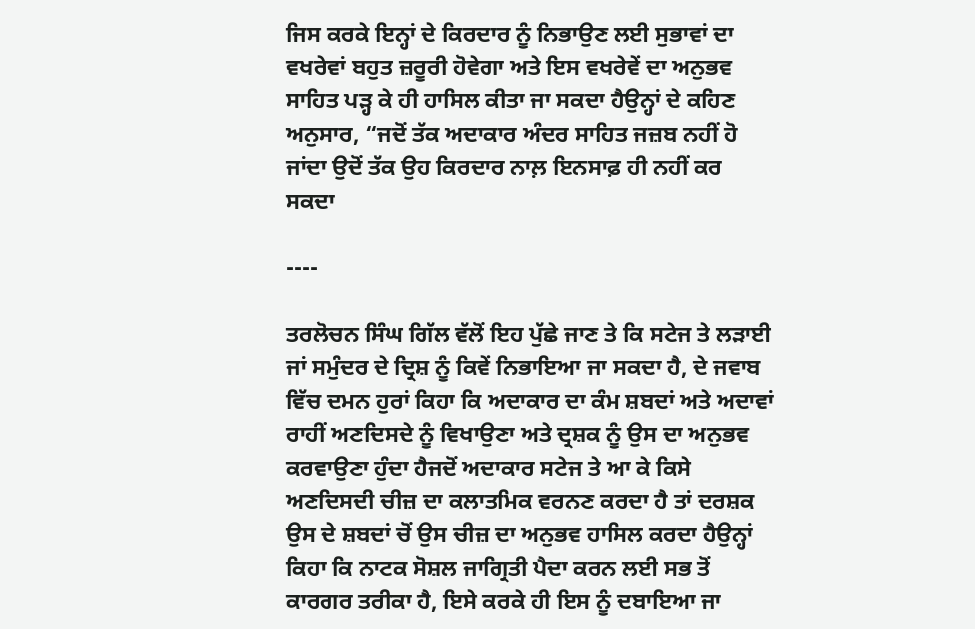ਜਿਸ ਕਰਕੇ ਇਨ੍ਹਾਂ ਦੇ ਕਿਰਦਾਰ ਨੂੰ ਨਿਭਾਉਣ ਲਈ ਸੁਭਾਵਾਂ ਦਾ ਵਖਰੇਵਾਂ ਬਹੁਤ ਜ਼ਰੂਰੀ ਹੋਵੇਗਾ ਅਤੇ ਇਸ ਵਖਰੇਵੇਂ ਦਾ ਅਨੁਭਵ ਸਾਹਿਤ ਪੜ੍ਹ ਕੇ ਹੀ ਹਾਸਿਲ ਕੀਤਾ ਜਾ ਸਕਦਾ ਹੈਉਨ੍ਹਾਂ ਦੇ ਕਹਿਣ ਅਨੁਸਾਰ, “ਜਦੋਂ ਤੱਕ ਅਦਾਕਾਰ ਅੰਦਰ ਸਾਹਿਤ ਜਜ਼ਬ ਨਹੀਂ ਹੋ ਜਾਂਦਾ ਉਦੋਂ ਤੱਕ ਉਹ ਕਿਰਦਾਰ ਨਾਲ਼ ਇਨਸਾਫ਼ ਹੀ ਨਹੀਂ ਕਰ ਸਕਦਾ

----

ਤਰਲੋਚਨ ਸਿੰਘ ਗਿੱਲ ਵੱਲੋਂ ਇਹ ਪੁੱਛੇ ਜਾਣ ਤੇ ਕਿ ਸਟੇਜ ਤੇ ਲੜਾਈ ਜਾਂ ਸਮੁੰਦਰ ਦੇ ਦ੍ਰਿਸ਼ ਨੂੰ ਕਿਵੇਂ ਨਿਭਾਇਆ ਜਾ ਸਕਦਾ ਹੈ, ਦੇ ਜਵਾਬ ਵਿੱਚ ਦਮਨ ਹੁਰਾਂ ਕਿਹਾ ਕਿ ਅਦਾਕਾਰ ਦਾ ਕੰਮ ਸ਼ਬਦਾਂ ਅਤੇ ਅਦਾਵਾਂ ਰਾਹੀਂ ਅਣਦਿਸਦੇ ਨੂੰ ਵਿਖਾਉਣਾ ਅਤੇ ਦ੍ਰਸ਼ਕ ਨੂੰ ਉਸ ਦਾ ਅਨੁਭਵ ਕਰਵਾਉਣਾ ਹੁੰਦਾ ਹੈਜਦੋਂ ਅਦਾਕਾਰ ਸਟੇਜ ਤੇ ਆ ਕੇ ਕਿਸੇ ਅਣਦਿਸਦੀ ਚੀਜ਼ ਦਾ ਕਲਾਤਮਿਕ ਵਰਨਣ ਕਰਦਾ ਹੈ ਤਾਂ ਦਰਸ਼ਕ ਉਸ ਦੇ ਸ਼ਬਦਾਂ ਚੋਂ ਉਸ ਚੀਜ਼ ਦਾ ਅਨੁਭਵ ਹਾਸਿਲ ਕਰਦਾ ਹੈਉਨ੍ਹਾਂ ਕਿਹਾ ਕਿ ਨਾਟਕ ਸੋਸ਼ਲ ਜਾਗ੍ਰਿਤੀ ਪੈਦਾ ਕਰਨ ਲਈ ਸਭ ਤੋਂ ਕਾਰਗਰ ਤਰੀਕਾ ਹੈ, ਇਸੇ ਕਰਕੇ ਹੀ ਇਸ ਨੂੰ ਦਬਾਇਆ ਜਾ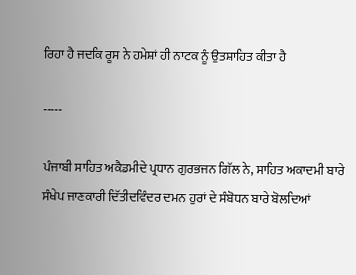ਰਿਹਾ ਹੈ ਜਦਕਿ ਰੂਸ ਨੇ ਹਮੇਸ਼ਾਂ ਹੀ ਨਾਟਕ ਨੂੰ ਉਤਸ਼ਾਹਿਤ ਕੀਤਾ ਹੈ

-----

ਪੰਜਾਬੀ ਸਾਹਿਤ ਅਕੈਡਮੀਦੇ ਪ੍ਰਧਾਨ ਗੁਰਭਜਨ ਗਿੱਲ ਨੇ, ਸਾਹਿਤ ਅਕਾਦਮੀ ਬਾਰੇ ਸੰਖੇਪ ਜਾਣਕਾਰੀ ਦਿੱਤੀਦਵਿੰਦਰ ਦਮਨ ਹੁਰਾਂ ਦੇ ਸੰਬੋਧਨ ਬਾਰੇ ਬੋਲਦਿਆਂ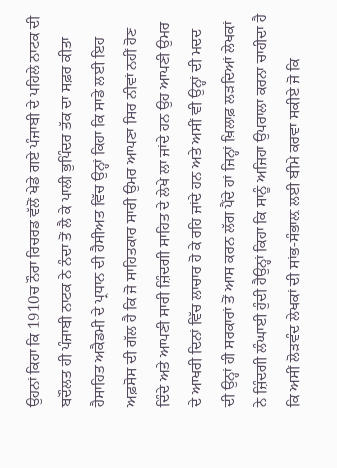ਉਹਨਾਂ ਕਿਹਾ ਕਿ 1910ਚ ਨੌਰਾ ਰਿਚਰਡ ਵੱਲੋਂ ਖੇਡੇ ਗਏ ਪੰਜਾਬੀ ਦੇ ਪਹਿਲੇ ਨਾਟਕ ਦੀ ਬਦੌਲਤ ਹੀ ਪੰਜਾਬੀ ਨਾਟਕ ਨੇ ਨੰਦਾ ਤੋਂ ਲੈ ਕੇ ਪਾਲੀ ਭੁਪਿੰਦਰ ਤੱਕ ਦਾ ਸਫ਼ਰ ਕੀਤਾ ਹੈਸਾਹਿਤ ਅਕੈਡਮੀ ਦੇ ਪ੍ਰਧਾਨ ਦੀ ਹੈਸੀਅਤ ਵਿੱਚ ਉਨ੍ਹਾਂ ਕਿਹਾ ਕਿ ਸਾਡੇ ਲਈ ਇਹ ਅਫ਼ਸੋਸ ਦੀ ਗੱਲ ਹੈ ਕਿ ਜੋ ਸਾਹਿਤਕਾਰ ਸਾਰੀ ਉਮਰ ਆਪਣਾ ਸਿਰ ਨੀਵਾਂ ਨਹੀਂ ਹੋਣ ਦਿੰਦੇ ਅਤੇ ਆਪਣੀ ਸਾਰੀ ਜ਼ਿੰਦਗੀ ਸਾਹਿਤ ਦੇ ਲੇਖੇ ਲਾ ਜਾਂਦੇ ਹਨ ਉਹ ਆਪਣੀ ਉਮਰ ਦੇ ਆਖਰੀ ਦਿਨਾਂ ਵਿੱਚ ਲਾਚਾਰ ਹੋ ਕੇ ਰਹਿ ਜਾਂਦੇ ਹਨ ਅਤੇ ਅਸੀਂ ਵੀ ਉਨ੍ਹਾਂ ਦੀ ਮਦਦ ਦੀ ਉਨ੍ਹਾਂ ਹੀ ਸਰਕਾਰਾਂ ਤੋਂ ਆਸ ਕਰਨ ਲੱਗ ਪੈਂਦੇ ਹਾਂ ਜਿਨ੍ਹਾਂ ਖ਼ਿਲਾਫ਼ ਲੜਦਿਆਂ ਲੇਖਕਾਂ ਨੇ ਜ਼ਿੰਦਗੀ ਲੰਘਾਈ ਹੁੰਦੀ ਹੈਉਨ੍ਹਾਂ ਕਿਹਾ ਕਿ ਸਾਨੂੰ ਅਜਿਹਾ ਉਪਰਾਲਾ ਕਰਨਾ ਚਾਹੀਦਾ ਹੈ ਕਿ ਅਸੀਂ ਲੋੜਵੰਦ ਲੇਖਕਾਂ ਦੀ ਸਾਂਭ-ਸੰਭਾਲ਼ ਲਈ ਬੀਮੇ ਕਰਵਾ ਸਕੀਏ ਜੋ ਕਿ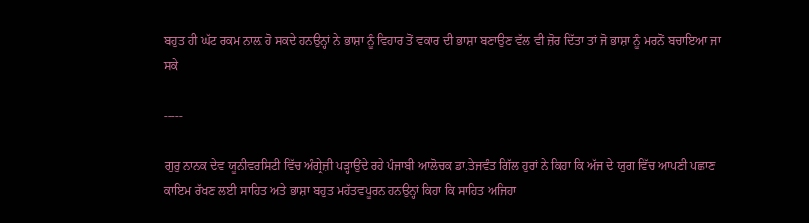ਬਹੁਤ ਹੀ ਘੱਟ ਰਕਮ ਨਾਲ਼ ਹੋ ਸਕਦੇ ਹਨਉਨ੍ਹਾਂ ਨੇ ਭਾਸ਼ਾ ਨੂੰ ਵਿਹਾਰ ਤੋਂ ਵਕਾਰ ਦੀ ਭਾਸ਼ਾ ਬਣਾਉਣ ਵੱਲ ਵੀ ਜ਼ੋਰ ਦਿੱਤਾ ਤਾਂ ਜੋ ਭਾਸ਼ਾ ਨੂੰ ਮਰਨੋਂ ਬਚਾਇਆ ਜਾ ਸਕੇ

-----

ਗੁਰੁ ਨਾਨਕ ਦੇਵ ਯੂਨੀਵਰਸਿਟੀ ਵਿੱਚ ਅੰਗ੍ਰੇਜ਼ੀ ਪੜ੍ਹਾਉਂਦੇ ਰਹੇ ਪੰਜਾਬੀ ਆਲੋਚਕ ਡਾ.ਤੇਜਵੰਤ ਗਿੱਲ ਹੁਰਾਂ ਨੇ ਕਿਹਾ ਕਿ ਅੱਜ ਦੇ ਯੁਗ ਵਿੱਚ ਆਪਣੀ ਪਛਾਣ ਕਾਇਮ ਰੱਖਣ ਲਈ ਸਾਹਿਤ ਅਤੇ ਭਾਸ਼ਾ ਬਹੁਤ ਮਹੱਤਵਪੂਰਨ ਹਨਉਨ੍ਹਾਂ ਕਿਹਾ ਕਿ ਸਾਹਿਤ ਅਜਿਹਾ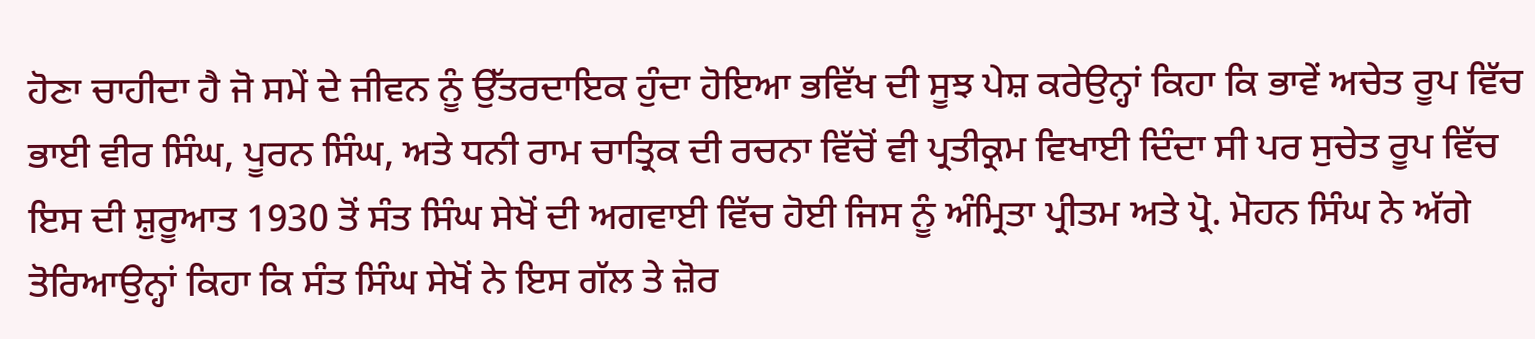ਹੋਣਾ ਚਾਹੀਦਾ ਹੈ ਜੋ ਸਮੇਂ ਦੇ ਜੀਵਨ ਨੂੰ ਉੱਤਰਦਾਇਕ ਹੁੰਦਾ ਹੋਇਆ ਭਵਿੱਖ ਦੀ ਸੂਝ ਪੇਸ਼ ਕਰੇਉਨ੍ਹਾਂ ਕਿਹਾ ਕਿ ਭਾਵੇਂ ਅਚੇਤ ਰੂਪ ਵਿੱਚ ਭਾਈ ਵੀਰ ਸਿੰਘ, ਪੂਰਨ ਸਿੰਘ, ਅਤੇ ਧਨੀ ਰਾਮ ਚਾਤ੍ਰਿਕ ਦੀ ਰਚਨਾ ਵਿੱਚੋਂ ਵੀ ਪ੍ਰਤੀਕ੍ਰਮ ਵਿਖਾਈ ਦਿੰਦਾ ਸੀ ਪਰ ਸੁਚੇਤ ਰੂਪ ਵਿੱਚ ਇਸ ਦੀ ਸ਼ੁਰੂਆਤ 1930 ਤੋਂ ਸੰਤ ਸਿੰਘ ਸੇਖੋਂ ਦੀ ਅਗਵਾਈ ਵਿੱਚ ਹੋਈ ਜਿਸ ਨੂੰ ਅੰਮ੍ਰਿਤਾ ਪ੍ਰੀਤਮ ਅਤੇ ਪ੍ਰੋ. ਮੋਹਨ ਸਿੰਘ ਨੇ ਅੱਗੇ ਤੋਰਿਆਉਨ੍ਹਾਂ ਕਿਹਾ ਕਿ ਸੰਤ ਸਿੰਘ ਸੇਖੋਂ ਨੇ ਇਸ ਗੱਲ ਤੇ ਜ਼ੋਰ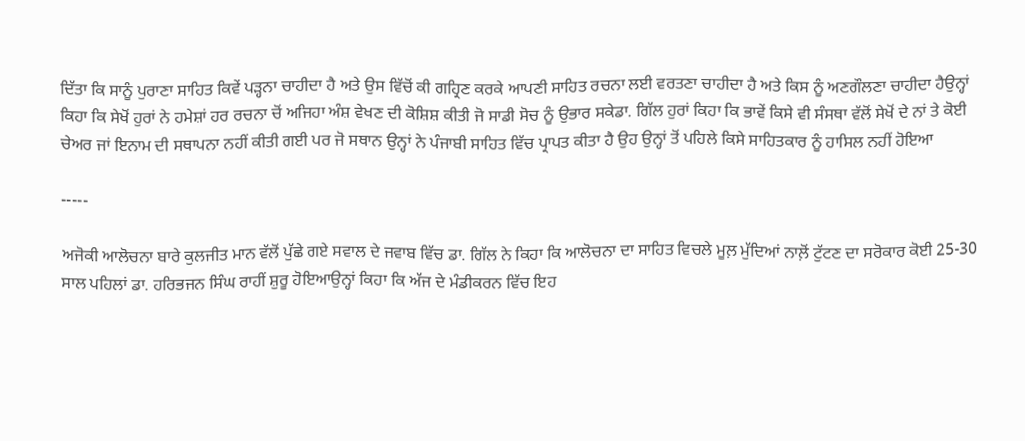ਦਿੱਤਾ ਕਿ ਸਾਨੂੰ ਪੁਰਾਣਾ ਸਾਹਿਤ ਕਿਵੇਂ ਪੜ੍ਹਨਾ ਚਾਹੀਦਾ ਹੈ ਅਤੇ ਉਸ ਵਿੱਚੋਂ ਕੀ ਗਹ੍ਰਿਣ ਕਰਕੇ ਆਪਣੀ ਸਾਹਿਤ ਰਚਨਾ ਲਈ ਵਰਤਣਾ ਚਾਹੀਦਾ ਹੈ ਅਤੇ ਕਿਸ ਨੂੰ ਅਣਗੌਲਣਾ ਚਾਹੀਦਾ ਹੈਉਨ੍ਹਾਂ ਕਿਹਾ ਕਿ ਸੇਖੋਂ ਹੁਰਾਂ ਨੇ ਹਮੇਸ਼ਾਂ ਹਰ ਰਚਨਾ ਚੋਂ ਅਜਿਹਾ ਅੰਸ਼ ਵੇਖਣ ਦੀ ਕੋਸ਼ਿਸ਼ ਕੀਤੀ ਜੋ ਸਾਡੀ ਸੋਚ ਨੂੰ ਉਭਾਰ ਸਕੇਡਾ. ਗਿੱਲ ਹੁਰਾਂ ਕਿਹਾ ਕਿ ਭਾਵੇਂ ਕਿਸੇ ਵੀ ਸੰਸਥਾ ਵੱਲੋਂ ਸੇਖੋਂ ਦੇ ਨਾਂ ਤੇ ਕੋਈ ਚੇਅਰ ਜਾਂ ਇਨਾਮ ਦੀ ਸਥਾਪਨਾ ਨਹੀਂ ਕੀਤੀ ਗਈ ਪਰ ਜੋ ਸਥਾਨ ਉਨ੍ਹਾਂ ਨੇ ਪੰਜਾਬੀ ਸਾਹਿਤ ਵਿੱਚ ਪ੍ਰਾਪਤ ਕੀਤਾ ਹੈ ਉਹ ਉਨ੍ਹਾਂ ਤੋਂ ਪਹਿਲੇ ਕਿਸੇ ਸਾਹਿਤਕਾਰ ਨੂੰ ਹਾਸਿਲ ਨਹੀਂ ਹੋਇਆ

-----

ਅਜੋਕੀ ਆਲੋਚਨਾ ਬਾਰੇ ਕੁਲਜੀਤ ਮਾਨ ਵੱਲੋਂ ਪੁੱਛੇ ਗਏ ਸਵਾਲ ਦੇ ਜਵਾਬ ਵਿੱਚ ਡਾ. ਗਿੱਲ ਨੇ ਕਿਹਾ ਕਿ ਆਲੋਚਨਾ ਦਾ ਸਾਹਿਤ ਵਿਚਲੇ ਮੂਲ਼ ਮੁੱਦਿਆਂ ਨਾਲ਼ੋਂ ਟੁੱਟਣ ਦਾ ਸਰੋਕਾਰ ਕੋਈ 25-30 ਸਾਲ ਪਹਿਲਾਂ ਡਾ. ਹਰਿਭਜਨ ਸਿੰਘ ਰਾਹੀਂ ਸ਼ੁਰੂ ਹੋਇਆਉਨ੍ਹਾਂ ਕਿਹਾ ਕਿ ਅੱਜ ਦੇ ਮੰਡੀਕਰਨ ਵਿੱਚ ਇਹ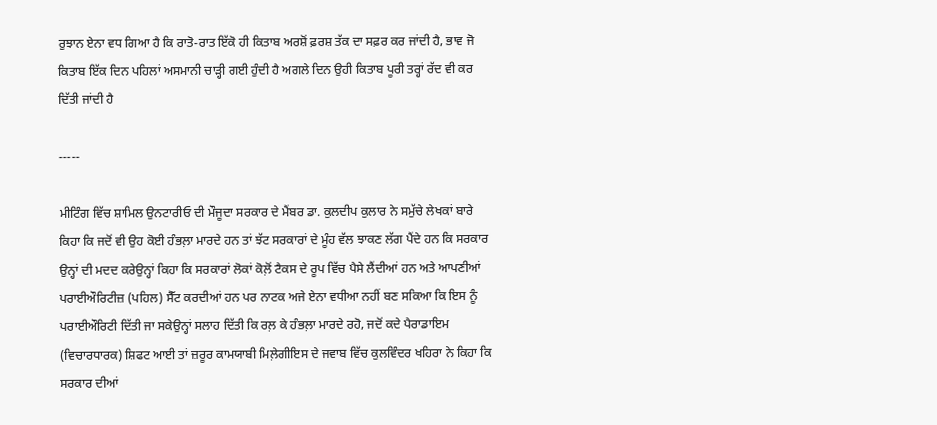ਰੁਝਾਨ ਏਨਾ ਵਧ ਗਿਆ ਹੈ ਕਿ ਰਾਤੋ-ਰਾਤ ਇੱਕੋ ਹੀ ਕਿਤਾਬ ਅਰਸ਼ੋਂ ਫ਼ਰਸ਼ ਤੱਕ ਦਾ ਸਫ਼ਰ ਕਰ ਜਾਂਦੀ ਹੈ, ਭਾਵ ਜੋ ਕਿਤਾਬ ਇੱਕ ਦਿਨ ਪਹਿਲਾਂ ਅਸਮਾਨੀ ਚਾੜ੍ਹੀ ਗਈ ਹੁੰਦੀ ਹੈ ਅਗਲੇ ਦਿਨ ਉਹੀ ਕਿਤਾਬ ਪੂਰੀ ਤਰ੍ਹਾਂ ਰੱਦ ਵੀ ਕਰ ਦਿੱਤੀ ਜਾਂਦੀ ਹੈ

-----

ਮੀਟਿੰਗ ਵਿੱਚ ਸ਼ਾਮਿਲ ਉਨਟਾਰੀਓ ਦੀ ਮੌਜੂਦਾ ਸਰਕਾਰ ਦੇ ਮੈਂਬਰ ਡਾ. ਕੁਲਦੀਪ ਕੁਲਾਰ ਨੇ ਸਮੁੱਚੇ ਲੇਖਕਾਂ ਬਾਰੇ ਕਿਹਾ ਕਿ ਜਦੋਂ ਵੀ ਉਹ ਕੋਈ ਹੰਭਲ਼ਾ ਮਾਰਦੇ ਹਨ ਤਾਂ ਝੱਟ ਸਰਕਾਰਾਂ ਦੇ ਮੂੰਹ ਵੱਲ ਝਾਕਣ ਲੱਗ ਪੈਂਦੇ ਹਨ ਕਿ ਸਰਕਾਰ ਉਨ੍ਹਾਂ ਦੀ ਮਦਦ ਕਰੇਉਨ੍ਹਾਂ ਕਿਹਾ ਕਿ ਸਰਕਾਰਾਂ ਲੋਕਾਂ ਕੋਲ਼ੋਂ ਟੈਕਸ ਦੇ ਰੂਪ ਵਿੱਚ ਪੈਸੇ ਲੈਂਦੀਆਂ ਹਨ ਅਤੇ ਆਪਣੀਆਂ ਪਰਾਈਔਰਿਟੀਜ਼ (ਪਹਿਲ) ਸੈੱਟ ਕਰਦੀਆਂ ਹਨ ਪਰ ਨਾਟਕ ਅਜੇ ਏਨਾ ਵਧੀਆ ਨਹੀਂ ਬਣ ਸਕਿਆ ਕਿ ਇਸ ਨੂੰ ਪਰਾਈਔਰਿਟੀ ਦਿੱਤੀ ਜਾ ਸਕੇਉਨ੍ਹਾਂ ਸਲਾਹ ਦਿੱਤੀ ਕਿ ਰਲ਼ ਕੇ ਹੰਭਲ਼ਾ ਮਾਰਦੇ ਰਹੋ, ਜਦੋਂ ਕਦੇ ਪੈਰਾਡਾਇਮ (ਵਿਚਾਰਧਾਰਕ) ਸ਼ਿਫਟ ਆਈ ਤਾਂ ਜ਼ਰੂਰ ਕਾਮਯਾਬੀ ਮਿਲ਼ੇਗੀਇਸ ਦੇ ਜਵਾਬ ਵਿੱਚ ਕੁਲਵਿੰਦਰ ਖਹਿਰਾ ਨੇ ਕਿਹਾ ਕਿ ਸਰਕਾਰ ਦੀਆਂ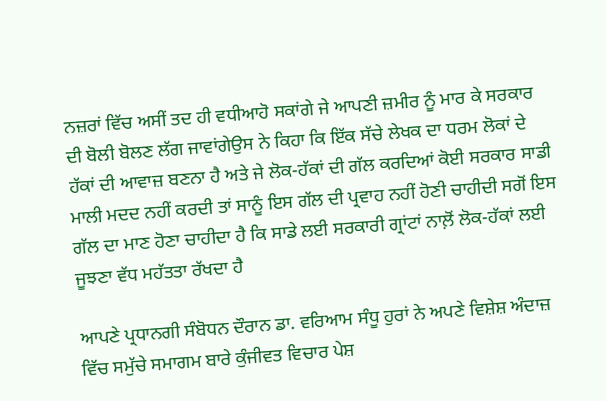ਨਜ਼ਰਾਂ ਵਿੱਚ ਅਸੀਂ ਤਦ ਹੀ ਵਧੀਆਹੋ ਸਕਾਂਗੇ ਜੇ ਆਪਣੀ ਜ਼ਮੀਰ ਨੂੰ ਮਾਰ ਕੇ ਸਰਕਾਰ ਦੀ ਬੋਲੀ ਬੋਲਣ ਲੱਗ ਜਾਵਾਂਗੇਉਸ ਨੇ ਕਿਹਾ ਕਿ ਇੱਕ ਸੱਚੇ ਲੇਖਕ ਦਾ ਧਰਮ ਲੋਕਾਂ ਦੇ ਹੱਕਾਂ ਦੀ ਆਵਾਜ਼ ਬਣਨਾ ਹੈ ਅਤੇ ਜੇ ਲੋਕ-ਹੱਕਾਂ ਦੀ ਗੱਲ ਕਰਦਿਆਂ ਕੋਈ ਸਰਕਾਰ ਸਾਡੀ ਮਾਲੀ ਮਦਦ ਨਹੀਂ ਕਰਦੀ ਤਾਂ ਸਾਨੂੰ ਇਸ ਗੱਲ ਦੀ ਪ੍ਰਵਾਹ ਨਹੀਂ ਹੋਣੀ ਚਾਹੀਦੀ ਸਗੋਂ ਇਸ ਗੱਲ ਦਾ ਮਾਣ ਹੋਣਾ ਚਾਹੀਦਾ ਹੈ ਕਿ ਸਾਡੇ ਲਈ ਸਰਕਾਰੀ ਗ੍ਰਾਂਟਾਂ ਨਾਲ਼ੋਂ ਲੋਕ-ਹੱਕਾਂ ਲਈ ਜੂਝਣਾ ਵੱਧ ਮਹੱਤਤਾ ਰੱਖਦਾ ਹੈ

ਆਪਣੇ ਪ੍ਰਧਾਨਗੀ ਸੰਬੋਧਨ ਦੌਰਾਨ ਡਾ. ਵਰਿਆਮ ਸੰਧੂ ਹੁਰਾਂ ਨੇ ਅਪਣੇ ਵਿਸ਼ੇਸ਼ ਅੰਦਾਜ਼ ਵਿੱਚ ਸਮੁੱਚੇ ਸਮਾਗਮ ਬਾਰੇ ਕੁੰਜੀਵਤ ਵਿਚਾਰ ਪੇਸ਼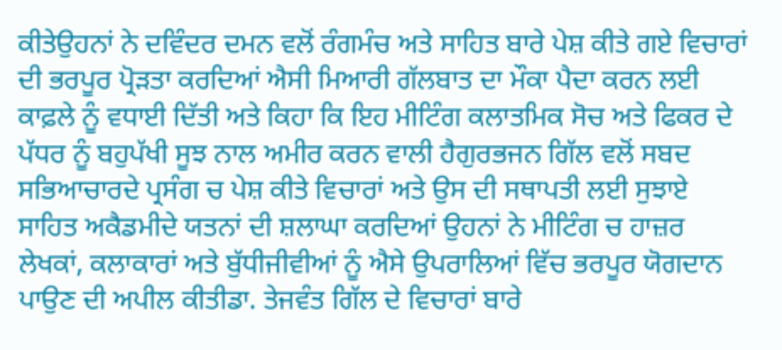ਕੀਤੇਉਹਨਾਂ ਨੇ ਦਵਿੰਦਰ ਦਮਨ ਵਲੋਂ ਰੰਗਮੰਚ ਅਤੇ ਸਾਹਿਤ ਬਾਰੇ ਪੇਸ਼ ਕੀਤੇ ਗਏ ਵਿਚਾਰਾਂ ਦੀ ਭਰਪੂਰ ਪ੍ਰੋੜਤਾ ਕਰਦਿਆਂ ਐਸੀ ਮਿਆਰੀ ਗੱਲਬਾਤ ਦਾ ਮੌਕਾ ਪੈਦਾ ਕਰਨ ਲਈ ਕਾਫ਼ਲੇ ਨੂੰ ਵਧਾਈ ਦਿੱਤੀ ਅਤੇ ਕਿਹਾ ਕਿ ਇਹ ਮੀਟਿੰਗ ਕਲਾਤਮਿਕ ਸੋਚ ਅਤੇ ਫਿਕਰ ਦੇ ਪੱਧਰ ਨੂੰ ਬਹੁਪੱਖੀ ਸੂਝ ਨਾਲ ਅਮੀਰ ਕਰਨ ਵਾਲੀ ਹੈਗੁਰਭਜਨ ਗਿੱਲ ਵਲੋਂ ਸਬਦ ਸਭਿਆਚਾਰਦੇ ਪ੍ਰਸੰਗ ਚ ਪੇਸ਼ ਕੀਤੇ ਵਿਚਾਰਾਂ ਅਤੇ ਉਸ ਦੀ ਸਥਾਪਤੀ ਲਈ ਸੁਝਾਏ ਸਾਹਿਤ ਅਕੈਡਮੀਦੇ ਯਤਨਾਂ ਦੀ ਸ਼ਲਾਘਾ ਕਰਦਿਆਂ ਉਹਨਾਂ ਨੇ ਮੀਟਿੰਗ ਚ ਹਾਜ਼ਰ ਲੇਖਕਾਂ, ਕਲਾਕਾਰਾਂ ਅਤੇ ਬੁੱਧੀਜੀਵੀਆਂ ਨੂੰ ਐਸੇ ਉਪਰਾਲਿਆਂ ਵਿੱਚ ਭਰਪੂਰ ਯੋਗਦਾਨ ਪਾਉਣ ਦੀ ਅਪੀਲ ਕੀਤੀਡਾ. ਤੇਜਵੰਤ ਗਿੱਲ ਦੇ ਵਿਚਾਰਾਂ ਬਾਰੇ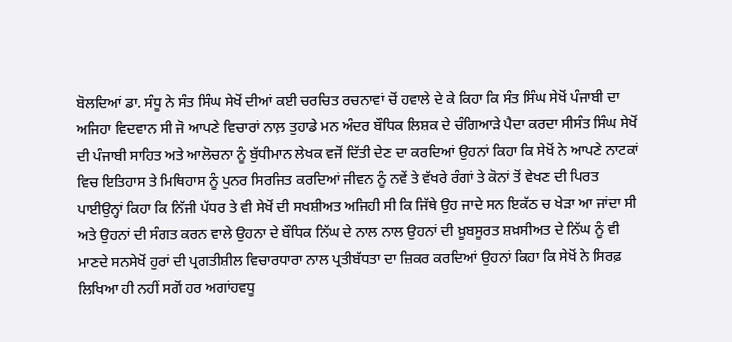ਬੋਲਦਿਆਂ ਡਾ. ਸੰਧੂ ਨੇ ਸੰਤ ਸਿੰਘ ਸੇਖੋਂ ਦੀਆਂ ਕਈ ਚਰਚਿਤ ਰਚਨਾਵਾਂ ਚੋਂ ਹਵਾਲੇ ਦੇ ਕੇ ਕਿਹਾ ਕਿ ਸੰਤ ਸਿੰਘ ਸੇਖੋਂ ਪੰਜਾਬੀ ਦਾ ਅਜਿਹਾ ਵਿਦਵਾਨ ਸੀ ਜੋ ਆਪਣੇ ਵਿਚਾਰਾਂ ਨਾਲ਼ ਤੁਹਾਡੇ ਮਨ ਅੰਦਰ ਬੌਧਿਕ ਲਿਸ਼ਕ ਦੇ ਚੰਗਿਆੜੇ ਪੈਦਾ ਕਰਦਾ ਸੀਸੰਤ ਸਿੰਘ ਸੇਖੋਂ ਦੀ ਪੰਜਾਬੀ ਸਾਹਿਤ ਅਤੇ ਆਲੋਚਨਾ ਨੂੰ ਬੁੱਧੀਮਾਨ ਲੇਖਕ ਵਜੋਂ ਦਿੱਤੀ ਦੇਣ ਦਾ ਕਰਦਿਆਂ ਉਹਨਾਂ ਕਿਹਾ ਕਿ ਸੇਖੋਂ ਨੇ ਆਪਣੇ ਨਾਟਕਾਂ ਵਿਚ ਇਤਿਹਾਸ ਤੇ ਮਿਥਿਹਾਸ ਨੂੰ ਪੁਨਰ ਸਿਰਜਿਤ ਕਰਦਿਆਂ ਜੀਵਨ ਨੂੰ ਨਵੇਂ ਤੇ ਵੱਖਰੇ ਰੰਗਾਂ ਤੇ ਕੋਨਾਂ ਤੋਂ ਵੇਖਣ ਦੀ ਪਿਰਤ ਪਾਈਉਨ੍ਹਾਂ ਕਿਹਾ ਕਿ ਨਿੱਜੀ ਪੱਧਰ ਤੇ ਵੀ ਸੇਖੋਂ ਦੀ ਸਖਸ਼ੀਅਤ ਅਜਿਹੀ ਸੀ ਕਿ ਜਿੱਥੇ ਉਹ ਜਾਦੇ ਸਨ ਇਕੱਠ ਚ ਖੇੜਾ ਆ ਜਾਂਦਾ ਸੀ ਅਤੇ ਉਹਨਾਂ ਦੀ ਸੰਗਤ ਕਰਨ ਵਾਲੇ ਉਹਨਾ ਦੇ ਬੌਧਿਕ ਨਿੱਘ ਦੇ ਨਾਲ ਨਾਲ ਉਹਨਾਂ ਦੀ ਖ਼ੂਬਸੂਰਤ ਸ਼ਖ਼ਸੀਅਤ ਦੇ ਨਿੱਘ ਨੂੰ ਵੀ ਮਾਣਦੇ ਸਨਸੇਖੋਂ ਹੁਰਾਂ ਦੀ ਪ੍ਰਗਤੀਸ਼ੀਲ ਵਿਚਾਰਧਾਰਾ ਨਾਲ ਪ੍ਰਤੀਬੱਧਤਾ ਦਾ ਜ਼ਿਕਰ ਕਰਦਿਆਂ ਉਹਨਾਂ ਕਿਹਾ ਕਿ ਸੇਖੋਂ ਨੇ ਸਿਰਫ਼ ਲਿਖਿਆ ਹੀ ਨਹੀਂ ਸਗੋਂ ਹਰ ਅਗਾਂਹਵਧੂ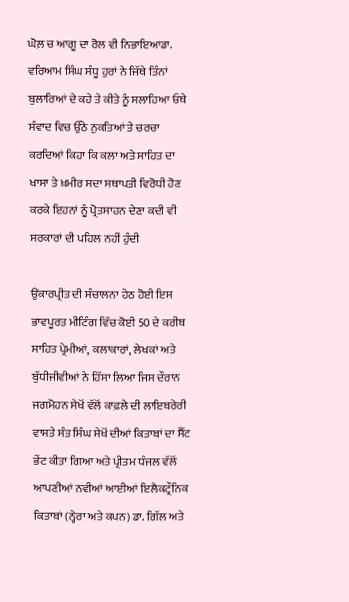ਘੋਲ਼ ਚ ਆਗੂ ਦਾ ਰੋਲ ਵੀ ਨਿਭਾਇਆਡਾ. ਵਰਿਆਮ ਸਿੰਘ ਸੰਧੂ ਹੁਰਾਂ ਨੇ ਜਿੱਥੇ ਤਿੰਨਾਂ ਬੁਲਾਰਿਆਂ ਦੇ ਕਹੇ ਤੇ ਕੀਤੇ ਨੂੰ ਸਲਾਹਿਆ ਓਥੇ ਸੰਵਾਦ ਵਿਚ ਉੱਠੇ ਨੁਕਤਿਆਂ ਤੇ ਚਰਚਾ ਕਰਦਿਆਂ ਕਿਹਾ ਕਿ ਕਲਾ ਅਤੇ ਸਾਹਿਤ ਦਾ ਖਾਸਾ ਤੇ ਖ਼ਮੀਰ ਸਦਾ ਸਥਾਪਤੀ ਵਿਰੋਧੀ ਹੋਣ ਕਰਕੇ ਇਹਨਾਂ ਨੂੰ ਪ੍ਰੋਤਸਾਹਨ ਦੇਣਾ ਕਦੀ ਵੀ ਸਰਕਾਰਾਂ ਦੀ ਪਹਿਲ ਨਹੀਂ ਹੁੰਦੀ

ਉਂਕਾਰਪ੍ਰੀਤ ਦੀ ਸੰਚਾਲਨਾ ਹੇਠ ਹੋਈ ਇਸ ਭਾਵਪੂਰਤ ਮੀਟਿੰਗ ਵਿੱਚ ਕੋਈ 50 ਦੇ ਕਰੀਬ ਸਾਹਿਤ ਪ੍ਰੇਮੀਆਂ, ਕਲਾਕਾਰਾਂ, ਲੇਖਕਾਂ ਅਤੇ ਬੁੱਧੀਜੀਵੀਆਂ ਨੇ ਹਿੱਸਾ ਲਿਆ ਜਿਸ ਦੌਰਾਨ ਜਗਮੋਹਨ ਸੇਖੋਂ ਵੱਲੋਂ ਕਾਫ਼ਲੇ ਦੀ ਲਾਇਬਰੇਰੀ ਵਾਸਤੇ ਸੰਤ ਸਿੰਘ ਸੇਖੋਂ ਦੀਆਂ ਕਿਤਾਬਾਂ ਦਾ ਸੈੱਟ ਭੇਂਟ ਕੀਤਾ ਗਿਆ ਅਤੇ ਪ੍ਰੀਤਮ ਧੰਜਲ ਵੱਲੋਂ ਆਪਣੀਆਂ ਨਵੀਆਂ ਆਈਆਂ ਇਲੈਕਟ੍ਰੌਨਿਕ ਕਿਤਾਬਾਂ (ਨ੍ਹੇਰਾ ਅਤੇ ਕਪਨ) ਡਾ. ਗਿੱਲ ਅਤੇ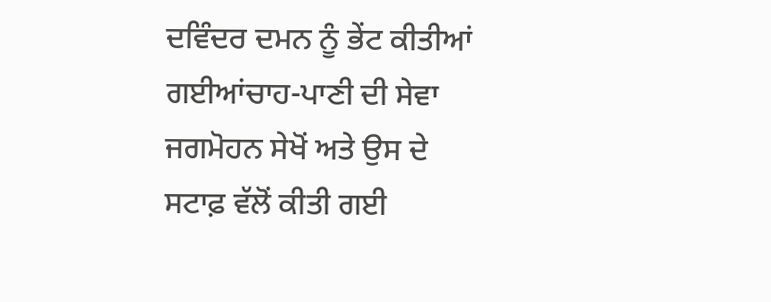ਦਵਿੰਦਰ ਦਮਨ ਨੂੰ ਭੇਂਟ ਕੀਤੀਆਂ ਗਈਆਂਚਾਹ-ਪਾਣੀ ਦੀ ਸੇਵਾ ਜਗਮੋਹਨ ਸੇਖੋਂ ਅਤੇ ਉਸ ਦੇ ਸਟਾਫ਼ ਵੱਲੋਂ ਕੀਤੀ ਗਈ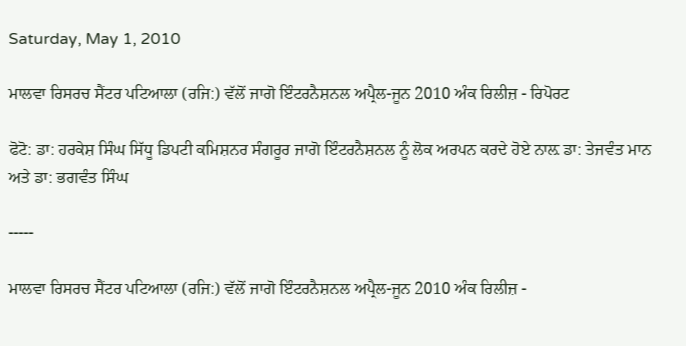Saturday, May 1, 2010

ਮਾਲਵਾ ਰਿਸਰਚ ਸੈਂਟਰ ਪਟਿਆਲਾ (ਰਜਿ:) ਵੱਲੋਂ ਜਾਗੋ ਇੰਟਰਨੈਸ਼ਨਲ ਅਪ੍ਰੈਲ-ਜੂਨ 2010 ਅੰਕ ਰਿਲੀਜ਼ - ਰਿਪੋਰਟ

ਫੋਟੋ: ਡਾ: ਹਰਕੇਸ਼ ਸਿੰਘ ਸਿੱਧੂ ਡਿਪਟੀ ਕਮਿਸ਼ਨਰ ਸੰਗਰੂਰ ਜਾਗੋ ਇੰਟਰਨੈਸ਼ਨਲ ਨੂੰ ਲੋਕ ਅਰਪਨ ਕਰਦੇ ਹੋਏ ਨਾਲ਼ ਡਾ: ਤੇਜਵੰਤ ਮਾਨ ਅਤੇ ਡਾ: ਭਗਵੰਤ ਸਿੰਘ

-----

ਮਾਲਵਾ ਰਿਸਰਚ ਸੈਂਟਰ ਪਟਿਆਲਾ (ਰਜਿ:) ਵੱਲੋਂ ਜਾਗੋ ਇੰਟਰਨੈਸ਼ਨਲ ਅਪ੍ਰੈਲ-ਜੂਨ 2010 ਅੰਕ ਰਿਲੀਜ਼ -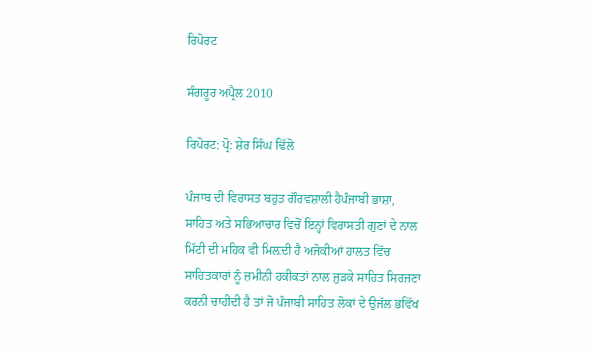ਰਿਪੋਰਟ

ਸੰਗਰੂਰ ਅਪ੍ਰੈਲ 2010

ਰਿਪੋਰਟ: ਪ੍ਰੋ: ਸ਼ੇਰ ਸਿੰਘ ਢਿੱਲੋ

ਪੰਜਾਬ ਦੀ ਵਿਰਾਸਤ ਬਹੁਤ ਗੌਰਵਸ਼ਾਲੀ ਹੈਪੰਜਾਬੀ ਭਾਸ਼ਾ, ਸਾਹਿਤ ਅਤੇ ਸਭਿਆਚਾਰ ਵਿਚੋਂ ਇਨ੍ਹਾਂ ਵਿਰਾਸਤੀ ਗੁਣਾਂ ਦੇ ਨਾਲ ਮਿੱਟੀ ਦੀ ਮਹਿਕ ਵੀ ਮਿਲ਼ਦੀ ਹੈ ਅਜੋਕੀਆਂ ਹਾਲਤ ਵਿੱਚ ਸਾਹਿਤਕਾਰਾਂ ਨੂੰ ਜ਼ਮੀਨੀ ਹਕੀਕਤਾਂ ਨਾਲ ਜੁੜਕੇ ਸਾਹਿਤ ਸਿਰਜਣਾ ਕਰਨੀ ਚਾਹੀਦੀ ਹੈ ਤਾਂ ਜੋ ਪੰਜਾਬੀ ਸਾਹਿਤ ਲੋਕਾਂ ਦੇ ਉਜੱਲ ਭਵਿੱਖ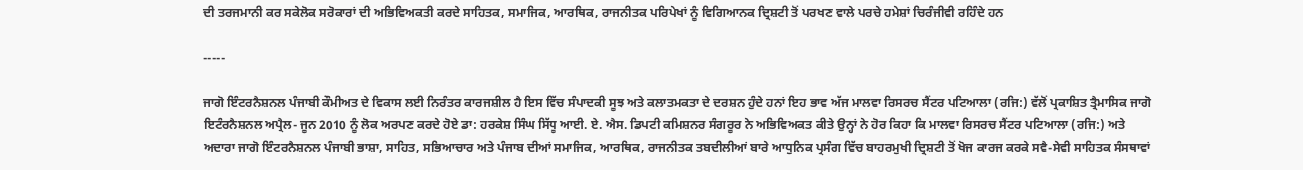ਦੀ ਤਰਜਮਾਨੀ ਕਰ ਸਕੇਲੋਕ ਸਰੋਕਾਰਾਂ ਦੀ ਅਭਿਵਿਅਕਤੀ ਕਰਦੇ ਸਾਹਿਤਕ, ਸਮਾਜਿਕ, ਆਰਥਿਕ, ਰਾਜਨੀਤਕ ਪਰਿਪੇਖਾਂ ਨੂੰ ਵਿਗਿਆਨਕ ਦ੍ਰਿਸ਼ਟੀ ਤੋਂ ਪਰਖਣ ਵਾਲੇ ਪਰਚੇ ਹਮੇਸ਼ਾਂ ਚਿਰੰਜੀਵੀ ਰਹਿੰਦੇ ਹਨ

-----

ਜਾਗੋ ਇੰਟਰਨੈਸ਼ਨਲ ਪੰਜਾਬੀ ਕੌਮੀਅਤ ਦੇ ਵਿਕਾਸ ਲਈ ਨਿਰੰਤਰ ਕਾਰਜਸ਼ੀਲ ਹੈ ਇਸ ਵਿੱਚ ਸੰਪਾਦਕੀ ਸੂਝ ਅਤੇ ਕਲਾਤਮਕਤਾ ਦੇ ਦਰਸ਼ਨ ਹੁੰਦੇ ਹਨਾਂ ਇਹ ਭਾਵ ਅੱਜ ਮਾਲਵਾ ਰਿਸਰਚ ਸੈਂਟਰ ਪਟਿਆਲਾ (ਰਜਿ:) ਵੱਲੋਂ ਪ੍ਰਕਾਸ਼ਿਤ ਤ੍ਰੈਮਾਸਿਕ ਜਾਗੋ ਇਟੰਰਨੈਸ਼ਨਲ ਅਪ੍ਰੈਲ- ਜੂਨ 2010 ਨੂੰ ਲੋਕ ਅਰਪਣ ਕਰਦੇ ਹੋਏ ਡਾ: ਹਰਕੇਸ਼ ਸਿੰਘ ਸਿੱਧੂ ਆਈ. ਏ. ਐਸ. ਡਿਪਟੀ ਕਮਿਸ਼ਨਰ ਸੰਗਰੂਰ ਨੇ ਅਭਿਵਿਅਕਤ ਕੀਤੇ ਉਨ੍ਹਾਂ ਨੇ ਹੋਰ ਕਿਹਾ ਕਿ ਮਾਲਵਾ ਰਿਸਰਚ ਸੈਂਟਰ ਪਟਿਆਲਾ (ਰਜਿ:) ਅਤੇ ਅਦਾਰਾ ਜਾਗੋ ਇੰਟਰਨੈਸ਼ਨਲ ਪੰਜਾਬੀ ਭਾਸ਼ਾ, ਸਾਹਿਤ, ਸਭਿਆਚਾਰ ਅਤੇ ਪੰਜਾਬ ਦੀਆਂ ਸਮਾਜਿਕ, ਆਰਥਿਕ, ਰਾਜਨੀਤਕ ਤਬਦੀਲੀਆਂ ਬਾਰੇ ਆਧੁਨਿਕ ਪ੍ਰਸੰਗ ਵਿੱਚ ਬਾਹਰਮੁਖੀ ਦ੍ਰਿਸ਼ਟੀ ਤੋਂ ਖੋਜ ਕਾਰਜ ਕਰਕੇ ਸਵੈ-ਸੇਵੀ ਸਾਹਿਤਕ ਸੰਸਥਾਵਾਂ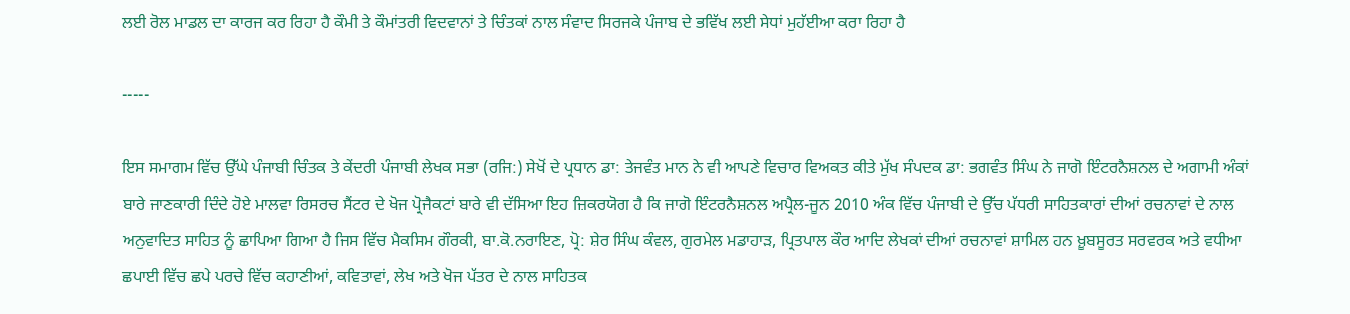ਲਈ ਰੋਲ ਮਾਡਲ ਦਾ ਕਾਰਜ ਕਰ ਰਿਹਾ ਹੈ ਕੌਮੀ ਤੇ ਕੌਮਾਂਤਰੀ ਵਿਦਵਾਨਾਂ ਤੇ ਚਿੰਤਕਾਂ ਨਾਲ ਸੰਵਾਦ ਸਿਰਜਕੇ ਪੰਜਾਬ ਦੇ ਭਵਿੱਖ ਲਈ ਸੇਧਾਂ ਮੁਹੱਈਆ ਕਰਾ ਰਿਹਾ ਹੈ

-----

ਇਸ ਸਮਾਗਮ ਵਿੱਚ ਉੱਘੇ ਪੰਜਾਬੀ ਚਿੰਤਕ ਤੇ ਕੇਂਦਰੀ ਪੰਜਾਬੀ ਲੇਖਕ ਸਭਾ (ਰਜਿ:) ਸੇਖੋਂ ਦੇ ਪ੍ਰਧਾਨ ਡਾ: ਤੇਜਵੰਤ ਮਾਨ ਨੇ ਵੀ ਆਪਣੇ ਵਿਚਾਰ ਵਿਅਕਤ ਕੀਤੇ ਮੁੱਖ ਸੰਪਦਕ ਡਾ: ਭਗਵੰਤ ਸਿੰਘ ਨੇ ਜਾਗੋ ਇੰਟਰਨੈਸ਼ਨਲ ਦੇ ਅਗਾਮੀ ਅੰਕਾਂ ਬਾਰੇ ਜਾਣਕਾਰੀ ਦਿੰਦੇ ਹੋਏ ਮਾਲਵਾ ਰਿਸਰਚ ਸੈਂਟਰ ਦੇ ਖੋਜ ਪ੍ਰੋਜੈਕਟਾਂ ਬਾਰੇ ਵੀ ਦੱਸਿਆ ਇਹ ਜ਼ਿਕਰਯੋਗ ਹੈ ਕਿ ਜਾਗੋ ਇੰਟਰਨੈਸ਼ਨਲ ਅਪ੍ਰੈਲ-ਜੂਨ 2010 ਅੰਕ ਵਿੱਚ ਪੰਜਾਬੀ ਦੇ ਉੱਚ ਪੱਧਰੀ ਸਾਹਿਤਕਾਰਾਂ ਦੀਆਂ ਰਚਨਾਵਾਂ ਦੇ ਨਾਲ ਅਨੁਵਾਦਿਤ ਸਾਹਿਤ ਨੂੰ ਛਾਪਿਆ ਗਿਆ ਹੈ ਜਿਸ ਵਿੱਚ ਮੈਕਸਿਮ ਗੌਰਕੀ, ਬਾ.ਕੋ.ਨਰਾਇਣ, ਪ੍ਰੋ: ਸ਼ੇਰ ਸਿੰਘ ਕੰਵਲ, ਗੁਰਮੇਲ ਮਡਾਹਾੜ, ਪ੍ਰਿਤਪਾਲ ਕੌਰ ਆਦਿ ਲੇਖਕਾਂ ਦੀਆਂ ਰਚਨਾਵਾਂ ਸ਼ਾਮਿਲ ਹਨ ਖ਼ੂਬਸੂਰਤ ਸਰਵਰਕ ਅਤੇ ਵਧੀਆ ਛਪਾਈ ਵਿੱਚ ਛਪੇ ਪਰਚੇ ਵਿੱਚ ਕਹਾਣੀਆਂ, ਕਵਿਤਾਵਾਂ, ਲੇਖ ਅਤੇ ਖੋਜ ਪੱਤਰ ਦੇ ਨਾਲ ਸਾਹਿਤਕ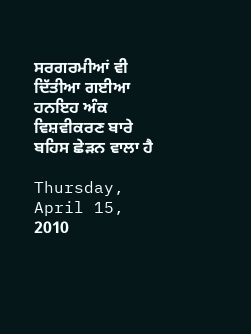ਸਰਗਰਮੀਆਂ ਵੀ ਦਿੱਤੀਆ ਗਈਆ ਹਨਇਹ ਅੰਕ ਵਿਸ਼ਵੀਕਰਣ ਬਾਰੇ ਬਹਿਸ ਛੇੜਨ ਵਾਲਾ ਹੈ

Thursday, April 15, 2010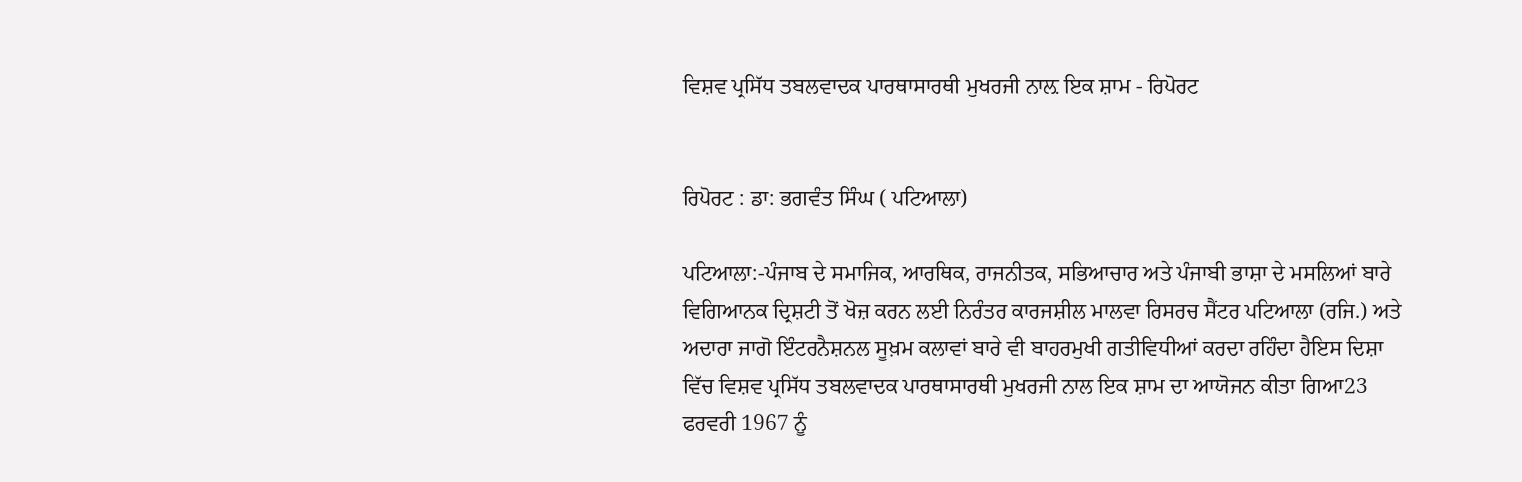ਵਿਸ਼ਵ ਪ੍ਰਸਿੱਧ ਤਬਲਵਾਦਕ ਪਾਰਥਾਸਾਰਥੀ ਮੁਖਰਜੀ ਨਾਲ਼ ਇਕ ਸ਼ਾਮ - ਰਿਪੋਰਟ


ਰਿਪੋਰਟ : ਡਾ: ਭਗਵੰਤ ਸਿੰਘ ( ਪਟਿਆਲਾ)

ਪਟਿਆਲਾ:-ਪੰਜਾਬ ਦੇ ਸਮਾਜਿਕ, ਆਰਥਿਕ, ਰਾਜਨੀਤਕ, ਸਭਿਆਚਾਰ ਅਤੇ ਪੰਜਾਬੀ ਭਾਸ਼ਾ ਦੇ ਮਸਲਿਆਂ ਬਾਰੇ ਵਿਗਿਆਨਕ ਦ੍ਰਿਸ਼ਟੀ ਤੋਂ ਖੋਜ਼ ਕਰਨ ਲਈ ਨਿਰੰਤਰ ਕਾਰਜਸ਼ੀਲ ਮਾਲਵਾ ਰਿਸਰਚ ਸੈਂਟਰ ਪਟਿਆਲਾ (ਰਜਿ.) ਅਤੇ ਅਦਾਰਾ ਜਾਗੋ ਇੰਟਰਨੈਸ਼ਨਲ ਸੂਖ਼ਮ ਕਲਾਵਾਂ ਬਾਰੇ ਵੀ ਬਾਹਰਮੁਖੀ ਗਤੀਵਿਧੀਆਂ ਕਰਦਾ ਰਹਿੰਦਾ ਹੈਇਸ ਦਿਸ਼ਾ ਵਿੱਚ ਵਿਸ਼ਵ ਪ੍ਰਸਿੱਧ ਤਬਲਵਾਦਕ ਪਾਰਥਾਸਾਰਥੀ ਮੁਖਰਜੀ ਨਾਲ ਇਕ ਸ਼ਾਮ ਦਾ ਆਯੋਜਨ ਕੀਤਾ ਗਿਆ23 ਫਰਵਰੀ 1967 ਨੂੰ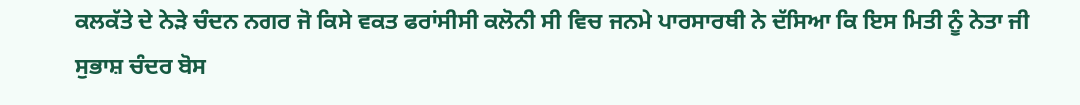ਕਲਕੱਤੇ ਦੇ ਨੇੜੇ ਚੰਦਨ ਨਗਰ ਜੋ ਕਿਸੇ ਵਕਤ ਫਰਾਂਸੀਸੀ ਕਲੋਨੀ ਸੀ ਵਿਚ ਜਨਮੇ ਪਾਰਸਾਰਥੀ ਨੇ ਦੱਸਿਆ ਕਿ ਇਸ ਮਿਤੀ ਨੂੰ ਨੇਤਾ ਜੀ ਸੁਭਾਸ਼ ਚੰਦਰ ਬੋਸ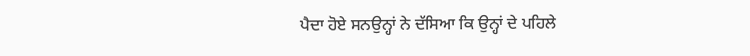ਪੈਦਾ ਹੋਏ ਸਨਉਨ੍ਹਾਂ ਨੇ ਦੱਸਿਆ ਕਿ ਉਨ੍ਹਾਂ ਦੇ ਪਹਿਲੇ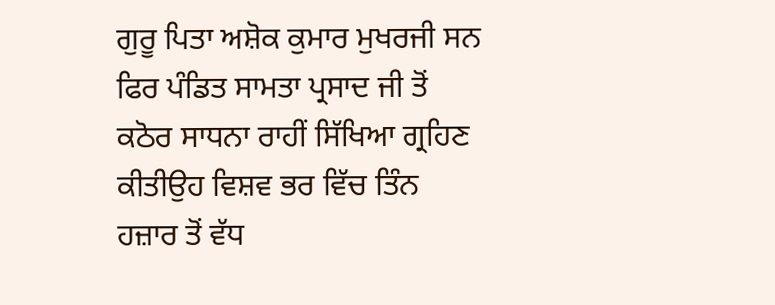ਗੁਰੂ ਪਿਤਾ ਅਸ਼ੋਕ ਕੁਮਾਰ ਮੁਖਰਜੀ ਸਨ ਫਿਰ ਪੰਡਿਤ ਸਾਮਤਾ ਪ੍ਰਸਾਦ ਜੀ ਤੋਂ ਕਠੋਰ ਸਾਧਨਾ ਰਾਹੀਂ ਸਿੱਖਿਆ ਗ੍ਰਹਿਣ ਕੀਤੀਉਹ ਵਿਸ਼ਵ ਭਰ ਵਿੱਚ ਤਿੰਨ ਹਜ਼ਾਰ ਤੋਂ ਵੱਧ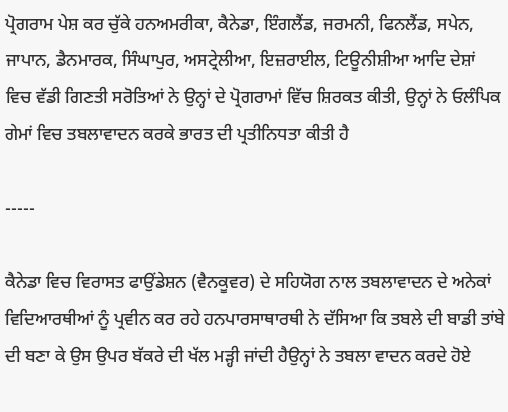ਪ੍ਰੋਗਰਾਮ ਪੇਸ਼ ਕਰ ਚੁੱਕੇ ਹਨਅਮਰੀਕਾ, ਕੈਨੇਡਾ, ਇੰਗਲੈਂਡ, ਜਰਮਨੀ, ਫਿਨਲੈਂਡ, ਸਪੇਨ, ਜਾਪਾਨ, ਡੈਨਮਾਰਕ, ਸਿੰਘਾਪੁਰ, ਅਸਟ੍ਰੇਲੀਆ, ਇਜ਼ਰਾਈਲ, ਟਿਊਨੀਸ਼ੀਆ ਆਦਿ ਦੇਸ਼ਾਂ ਵਿਚ ਵੱਡੀ ਗਿਣਤੀ ਸਰੋਤਿਆਂ ਨੇ ਉਨ੍ਹਾਂ ਦੇ ਪ੍ਰੋਗਰਾਮਾਂ ਵਿੱਚ ਸ਼ਿਰਕਤ ਕੀਤੀ, ਉਨ੍ਹਾਂ ਨੇ ਓਲੰਪਿਕ ਗੇਮਾਂ ਵਿਚ ਤਬਲਾਵਾਦਨ ਕਰਕੇ ਭਾਰਤ ਦੀ ਪ੍ਰਤੀਨਿਧਤਾ ਕੀਤੀ ਹੈ

-----

ਕੈਨੇਡਾ ਵਿਚ ਵਿਰਾਸਤ ਫਾਉਂਡੇਸ਼ਨ (ਵੈਨਕੂਵਰ) ਦੇ ਸਹਿਯੋਗ ਨਾਲ ਤਬਲਾਵਾਦਨ ਦੇ ਅਨੇਕਾਂ ਵਿਦਿਆਰਥੀਆਂ ਨੂੰ ਪ੍ਰਵੀਨ ਕਰ ਰਹੇ ਹਨਪਾਰਸਾਥਾਰਥੀ ਨੇ ਦੱਸਿਆ ਕਿ ਤਬਲੇ ਦੀ ਬਾਡੀ ਤਾਂਬੇ ਦੀ ਬਣਾ ਕੇ ਉਸ ਉਪਰ ਬੱਕਰੇ ਦੀ ਖੱਲ ਮੜ੍ਹੀ ਜਾਂਦੀ ਹੈਉਨ੍ਹਾਂ ਨੇ ਤਬਲਾ ਵਾਦਨ ਕਰਦੇ ਹੋਏ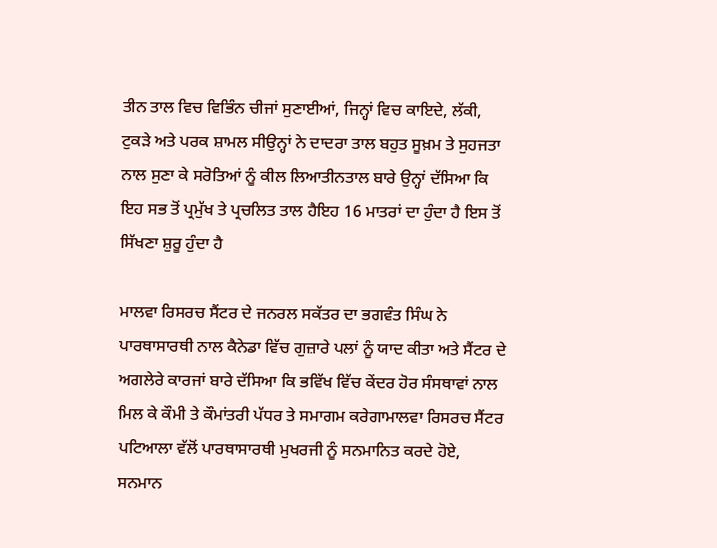ਤੀਨ ਤਾਲ ਵਿਚ ਵਿਭਿੰਨ ਚੀਜਾਂ ਸੁਣਾਈਆਂ, ਜਿਨ੍ਹਾਂ ਵਿਚ ਕਾਇਦੇ, ਲੱਕੀ, ਟੁਕੜੇ ਅਤੇ ਪਰਕ ਸ਼ਾਮਲ ਸੀਉਨ੍ਹਾਂ ਨੇ ਦਾਦਰਾ ਤਾਲ ਬਹੁਤ ਸੂਖ਼ਮ ਤੇ ਸੁਹਜਤਾ ਨਾਲ ਸੁਣਾ ਕੇ ਸਰੋਤਿਆਂ ਨੂੰ ਕੀਲ ਲਿਆਤੀਨਤਾਲ ਬਾਰੇ ਉਨ੍ਹਾਂ ਦੱਸਿਆ ਕਿ ਇਹ ਸਭ ਤੋਂ ਪ੍ਰਮੁੱਖ ਤੇ ਪ੍ਰਚਲਿਤ ਤਾਲ ਹੈਇਹ 16 ਮਾਤਰਾਂ ਦਾ ਹੁੰਦਾ ਹੈ ਇਸ ਤੋਂ ਸਿੱਖਣਾ ਸ਼ੁਰੂ ਹੁੰਦਾ ਹੈ

ਮਾਲਵਾ ਰਿਸਰਚ ਸੈਂਟਰ ਦੇ ਜਨਰਲ ਸਕੱਤਰ ਦਾ ਭਗਵੰਤ ਸਿੰਘ ਨੇ ਪਾਰਥਾਸਾਰਥੀ ਨਾਲ ਕੈਨੇਡਾ ਵਿੱਚ ਗੁਜ਼ਾਰੇ ਪਲਾਂ ਨੂੰ ਯਾਦ ਕੀਤਾ ਅਤੇ ਸੈਂਟਰ ਦੇ ਅਗਲੇਰੇ ਕਾਰਜਾਂ ਬਾਰੇ ਦੱਸਿਆ ਕਿ ਭਵਿੱਖ ਵਿੱਚ ਕੇਂਦਰ ਹੋਰ ਸੰਸਥਾਵਾਂ ਨਾਲ ਮਿਲ ਕੇ ਕੌਮੀ ਤੇ ਕੌਮਾਂਤਰੀ ਪੱਧਰ ਤੇ ਸਮਾਗਮ ਕਰੇਗਾਮਾਲਵਾ ਰਿਸਰਚ ਸੈਂਟਰ ਪਟਿਆਲਾ ਵੱਲੋਂ ਪਾਰਥਾਸਾਰਥੀ ਮੁਖਰਜੀ ਨੂੰ ਸਨਮਾਨਿਤ ਕਰਦੇ ਹੋਏ, ਸਨਮਾਨ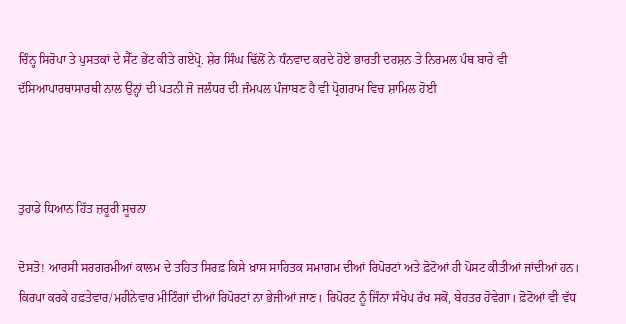ਚਿੰਨ੍ਹ ਸਿਰੋਪਾ ਤੇ ਪੁਸਤਕਾਂ ਦੇ ਸੈੱਟ ਭੇਂਟ ਕੀਤੇ ਗਏਪ੍ਰੋ. ਸ਼ੇਰ ਸਿੰਘ ਢਿੱਲੋਂ ਨੇ ਧੰਨਵਾਦ ਕਰਦੇ ਹੋਏ ਭਾਰਤੀ ਦਰਸ਼ਨ ਤੇ ਨਿਰਮਲ ਪੰਥ ਬਾਰੇ ਵੀ ਦੱਸਿਆਪਾਰਥਾਸਾਰਥੀ ਨਾਲ ਉਨ੍ਹਾਂ ਦੀ ਪਤਨੀ ਜੋ ਜਲੰਧਰ ਦੀ ਜੰਮਪਲ ਪੰਜਾਬਣ ਹੈ ਵੀ ਪ੍ਰੋਗਰਾਮ ਵਿਚ ਸ਼ਾਮਿਲ ਹੋਈ



ਤੁਹਾਡੇ ਧਿਆਨ ਹਿੱਤ ਜ਼ਰੂਰੀ ਸੂਚਨਾ

ਦੋਸਤੋ! ਆਰਸੀ ਸਰਗਰਮੀਆਂ ਕਾਲਮ ਦੇ ਤਹਿਤ ਸਿਰਫ਼ ਕਿਸੇ ਖ਼ਾਸ ਸਾਹਿਤਕ ਸਮਾਗਮ ਦੀਆਂ ਰਿਪੋਰਟਾਂ ਅਤੇ ਫ਼ੋਟੋਆਂ ਹੀ ਪੋਸਟ ਕੀਤੀਆਂ ਜਾਂਦੀਆਂ ਹਨ। ਕਿਰਪਾ ਕਰਕੇ ਹਫ਼ਤੇਵਾਰ/ਮਹੀਨੇਵਾਰ ਮੀਟਿੰਗਾਂ ਦੀਆਂ ਰਿਪੋਰਟਾਂ ਨਾ ਭੇਜੀਆਂ ਜਾਣ। ਰਿਪੋਰਟ ਨੂੰ ਜਿੰਨਾ ਸੰਖੇਪ ਰੱਖ ਸਕੋਂ, ਬੇਹਤਰ ਹੋਵੇਗਾ। ਫ਼ੋਟੋਆਂ ਵੀ ਵੱਧ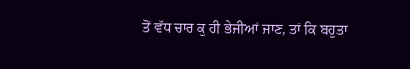ਤੋਂ ਵੱਧ ਚਾਰ ਕੁ ਹੀ ਭੇਜੀਆਂ ਜਾਣ, ਤਾਂ ਕਿ ਬਹੁਤਾ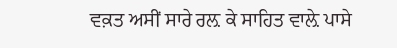ਵਕ਼ਤ ਅਸੀਂ ਸਾਰੇ ਰਲ਼ ਕੇ ਸਾਹਿਤ ਵਾਲ਼ੇ ਪਾਸੇ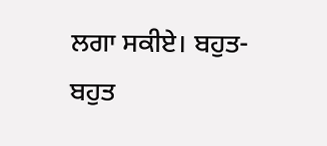ਲਗਾ ਸਕੀਏ। ਬਹੁਤ-ਬਹੁਤ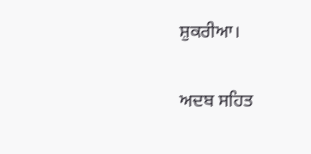ਸ਼ੁਕਰੀਆ।

ਅਦਬ ਸਹਿਤ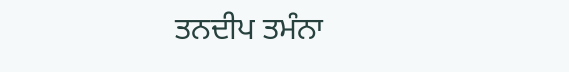ਤਨਦੀਪ ਤਮੰਨਾ